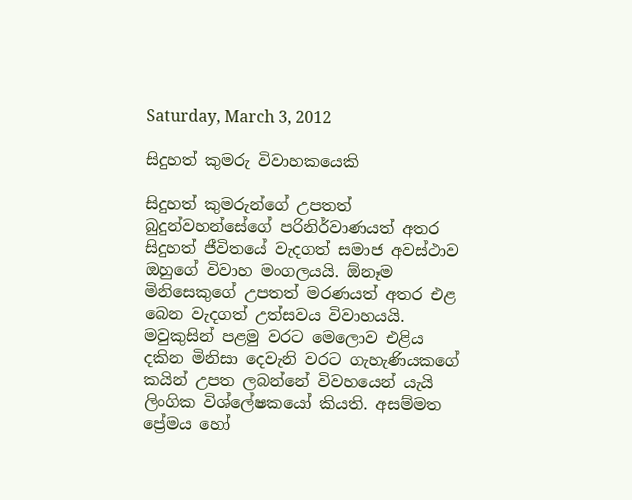Saturday, March 3, 2012

සිදුහත් කුමරු විවාහකයෙකි

සිදුහත් කුමරුන්ගේ උපතත් බුදුන්වහන්සේගේ පරිනිර්වාණයත් අතර සිදුහත් ජීවිතයේ වැදගත් සමාජ අවස්ථාව ඔහුගේ විවාහ මංගලයයි. ඕනෑම මිනිසෙකුගේ උපතත් මරණයත් අතර එළ බෙන වැදගත් උත්සවය විවාහයයි. මවුකුසින් පළමු වරට මෙලොව එළිය දකින මිනිසා දෙවැනි වරට ගැහැණියකගේ කයින් උපත ලබන්නේ විවහයෙන් යැයි ලිංගික විශ්ලේෂකයෝ කියති. අසම්මත ප්‍රේමය හෝ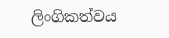ලිංගිකත්වය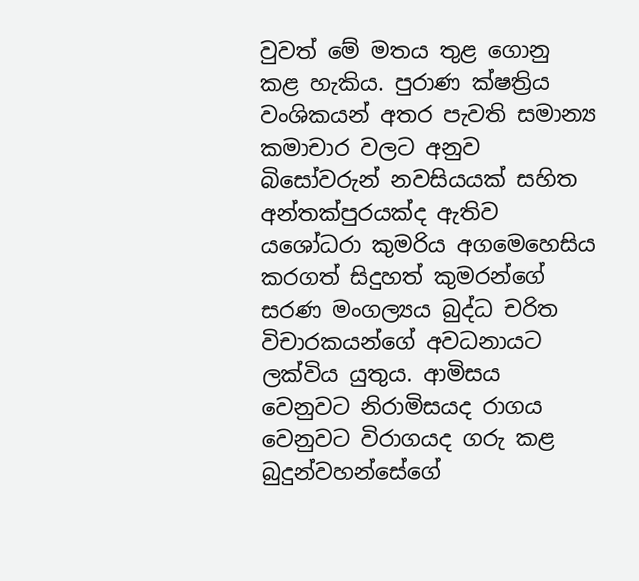වුවත් මේ මතය තුළ ගොනු කළ හැකිය. පුරාණ ක්ෂත්‍රිය වංශිකයන් අතර පැවති සමාන්‍ය කමාචාර වලට අනුව බිසෝවරුන් නවසියයක් සහිත අන්තක්පුරයක්ද ඇතිව යශෝධරා කුමරිය අගමෙහෙසිය කරගත් සිදුහත් කුමරන්ගේ සරණ මංගල්‍යය බුද්ධ චරිත විචාරකයන්ගේ අවධනායට ලක්විය යුතුය. ආමිසය වෙනුවට නිරාමිසයද රාගය වෙනුවට විරාගයද ගරු කළ බුදුන්වහන්සේගේ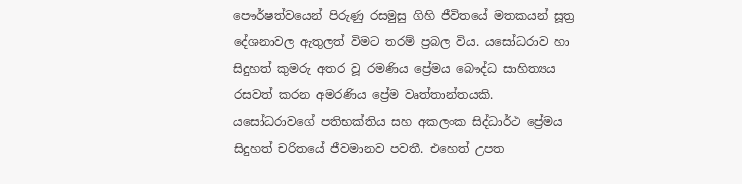පෞර්ෂත්වයෙන් පිරුණු රසමුසු ගිහි ජීවිතයේ මතකයන් සූත්‍ර දේශනාවල ඇතුලත් විමට තරම් ප්‍රබල විය. යසෝධරාව හා සිදුහත් කුමරු අතර වූ රමණිය ප්‍රේමය බෞද්ධ සාහිත්‍යය රසවත් කරන අමරණිය ප්‍රේම වෘත්තාන්තයකි. යසෝධරාවගේ පතිභක්තිය සහ අකලංක සිද්ධාර්ථ ප්‍රේමය සිදුහත් චරිතයේ ජීවමානව පවතී. එහෙත් උපත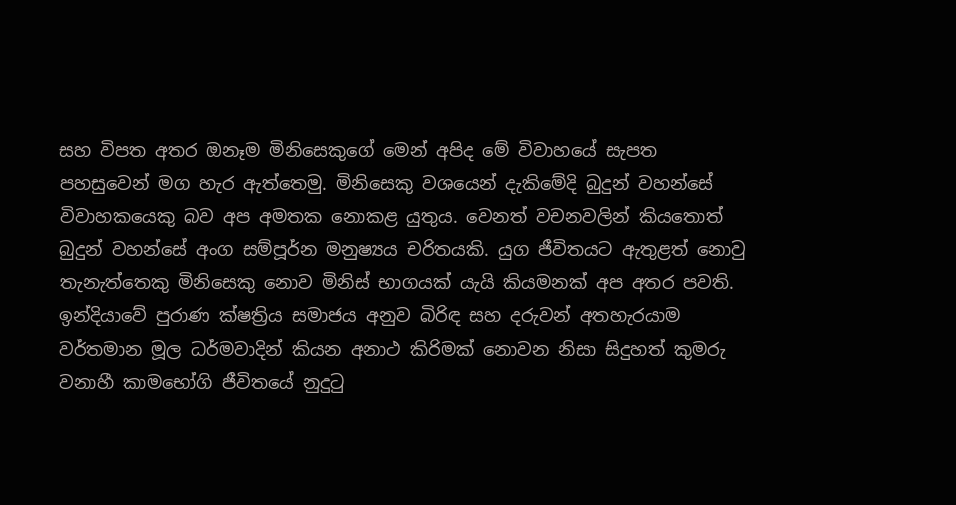සහ විපත අතර ඔනෑම මිනිසෙකුගේ මෙන් අපිද මේ විවාහයේ සැපත පහසුවෙන් මග හැර ඇත්තෙමු. මිනිසෙකු වශයෙන් දැකිමේදි බුදුන් වහන්සේ විවාහකයෙකු බව අප අමතක නොකළ යුතුය. වෙනත් වචනවලින් කියතොත් බුදුන් වහන්සේ අංග සම්පූර්න මනුෂ්‍යය චරිතයකි. යුග ජීවිතයට ඇතුළත් නොවු තැනැත්තෙකු මිනිසෙකු නොව මිනිස් භාගයක් යැයි කියමනක් අප අතර පවති. ඉන්දියාවේ පුරාණ ක්ෂත්‍රිය සමාජය අනුව බිරිඳ සහ දරුවන් අතහැරයාම වර්තමාන මූල ධර්මවාදින් කියන අනාථ කිරිමක් නොවන නිසා සිදුහත් කුමරු වනාහී කාමභෝගි ජීවිතයේ නුදුටු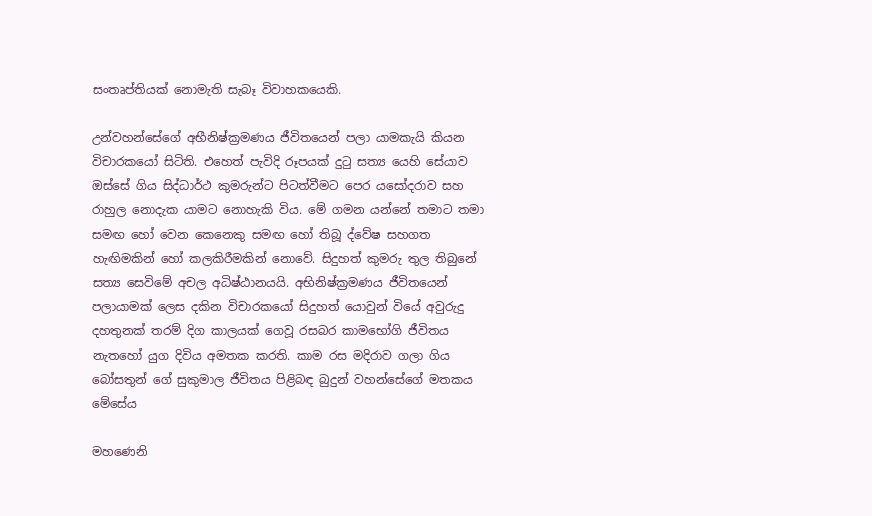සංතෘප්තියක් නොමැති සැබෑ විවාහකයෙකි.

උන්වහන්සේගේ අභීනිෂ්ක්‍රමණය ජීවිතයෙන් පලා යාමකැයි කියන විචාරකයෝ සිටිති. එහෙත් පැවිදි රූපයක් දුටු සත්‍ය යෙහි සේයාව ඔස්සේ ගිය සිද්ධාර්ථ කුමරුන්ට පිටත්වීමට පෙර යසෝදරාව සහ රාහුල නොදැක යාමට නොහැකි විය. මේ ගමන යන්නේ තමාට තමා සමඟ හෝ වෙන කෙනෙකු සමඟ හෝ තිබූ ද්වේෂ සහගත හැඟිමකින් හෝ කලකිරීමකින් නොවේ. සිදුහත් කුමරු තුල තිබුනේ සත්‍ය සෙවිමේ අචල අධිෂ්ඨානයයි. අභිනිෂ්ක්‍රමණය ජීවිතයෙන් පලායාමක් ලෙස දකින විචාරකයෝ සිදුහත් යොවුන් වියේ අවුරුදු දහතුනක් තරම් දිග කාලයක් ගෙවූ රසබර කාමභෝගි ජීවිතය නැතහෝ යුග දිවිය අමතක කරති. කාම රස මදිරාව ගලා ගිය බෝසතුන් ගේ සුකුමාල ජීවිතය පිළිබඳ බුදුන් වහන්සේගේ මතකය මේසේය

මහණෙනි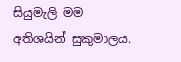සියුමැලි මම අතිශයින් සුකුමාලය.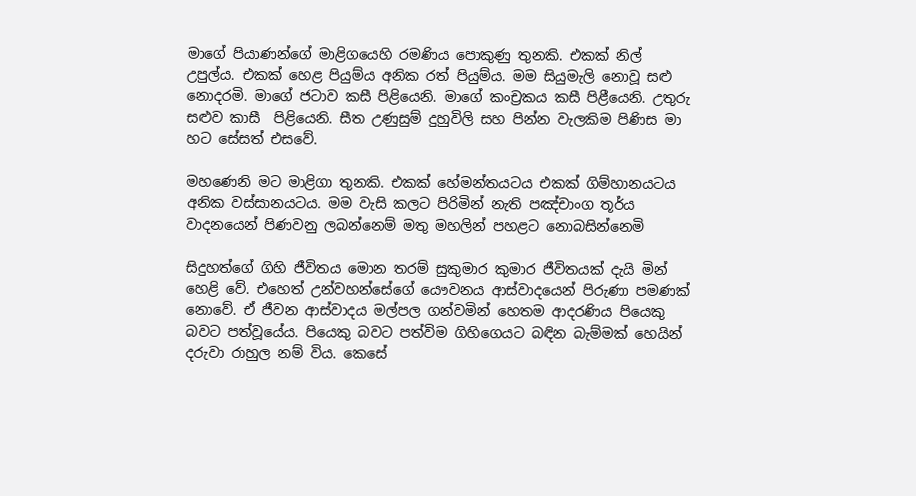මාගේ පියාණන්ගේ මාළිගයෙහි රමණිය පොකුණු තුනකි. එකක් නිල් උපුල්ය. එකක් හෙළ පියුම්ය අනික රත් පියුම්ය. මම සියුමැලි නොවූ සළු නොදරමි. මාගේ ජටාව කසී පිළියෙනි. මාගේ කංච්‍රකය කසී පිළීයෙනි. උතුරු සළුව කාසී  පිළියෙනි. සීත උණුසුම් දුහුවිලි සහ පින්න වැලකිම පිණිස මා හට සේසත් එසවේ.

මහණෙනි මට මාළිගා තුනකි. එකක් හේමන්තයටය එකක් ගිම්හානයටය අනික වස්සානයටය. මම වැසි කලට පිරිමින් නැති පඤ්චාංග තූර්ය වාදනයෙන් පිණවනු ලබන්නෙම් මතු මහලින් පහළට නොබසින්නෙමි

සිදුහත්ගේ ගිහි ජීවිතය මොන තරම් සුකුමාර කුමාර ජීවිතයක් දැයි මින් හෙළි වේ. එහෙත් උන්වහන්සේගේ යෞවනය ආස්වාදයෙන් පිරුණා පමණක් නොවේ. ඒ ජීවන ආස්වාදය මල්පල ගන්වමින් හෙතම ආදරණිය පියෙකු බවට පත්වූයේය. පියෙකු බවට පත්විම ගිහිගෙයට බඳින බැම්මක් හෙයින් දරුවා රාහුල නම් විය. කෙසේ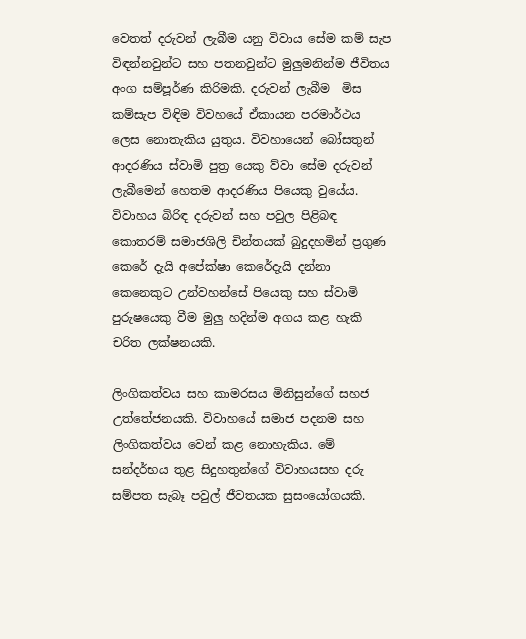වෙතත් දරුවන් ලැබීම යනු විවාය සේම කම් සැප විඳන්නවුන්ට සහ පතනවුන්ට මුලුමනින්ම ජීවිතය අංග සම්පූර්ණ කිරිමකි. දරුවන් ලැබීම  මිස කම්සැප විඳිම විවහයේ ඒකායන පරමාර්ථය ලෙස නොතැකිය යුතුය. විවහායෙන් බෝසතුන් ආදරණිය ස්වාමි පුත්‍ර යෙකු ව්වා සේම දරුවන් ලැබීමෙන් හෙතම ආදරණිය පියෙකු වුයේය. විවාහය බිරිඳ දරුවන් සහ පවුල පිළිබඳ කොතරම් සමාජශිලි චින්තයක් බුදුදහමින් ප්‍රගුණ  කෙරේ දැයි අපේක්ෂා කෙරේදැයි දන්නා කෙනෙකුට උන්වහන්සේ පියෙකු සහ ස්වාමි පුරුෂයෙකු වීම මුලු හදින්ම අගය කළ හැකි චරිත ලක්ෂනයකි.

ලිංගිකත්වය සහ කාමරසය මිනිසුන්ගේ සහජ උත්තේජනයකි. විවාහයේ සමාජ පදනම සහ ලිංගිකත්වය වෙන් කළ නොහැකිය. මේ සන්දර්භය තුළ සිදුහතුන්ගේ විවාහයසහ දරු සම්පත සැබෑ පවුල් ජීවතයක සුසංයෝගයකි.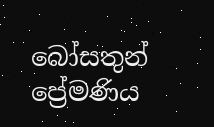බෝසතුන් ප්‍රේමණිය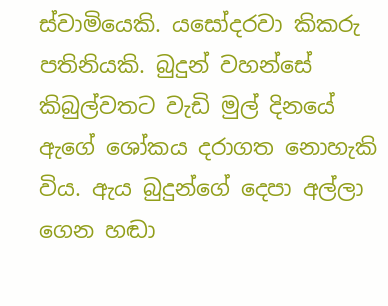ස්වාමියෙකි. යසෝදරවා කිකරු පතිනියකි. බුදුන් වහන්සේ කිබුල්වතට වැඩි මුල් දිනයේ ඇගේ ශෝකය දරාගත නොහැකි විය. ඇය බුදුන්ගේ දෙපා අල්ලා ගෙන හඬා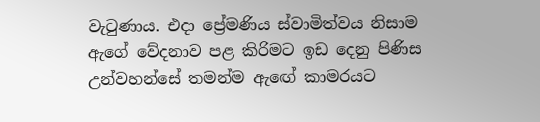වැටුණාය. එදා ප්‍රේමණිය ස්වාමිත්වය නිසාම ඇගේ වේදනාව පළ කිරිමට ඉඩ දෙනු පිණිස උන්වහන්සේ තමන්ම ඇඟේ කාමරයට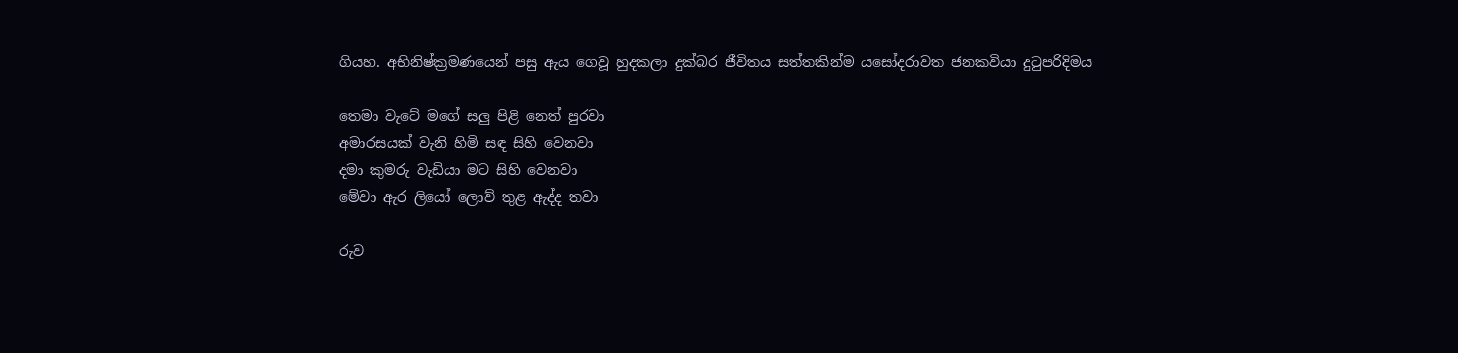ගියහ. අභිනිෂ්ක්‍රමණයෙන් පසු ඇය ගෙවූ හුදකලා දුක්බර ජීවිතය සත්තකින්ම යසෝදරාවත ජනකවියා දුටුපරිදිමය

තෙමා වැටේ මගේ සලු පිළි නෙත් පුරවා
අමාරසයක් වැනි හිමි සඳ සිහි වෙනවා
දමා කුමරු වැඩියා මට සිහි වෙනවා
මේවා ඇර ලියෝ ලොව් තුළ ඇද්ද තවා

රුව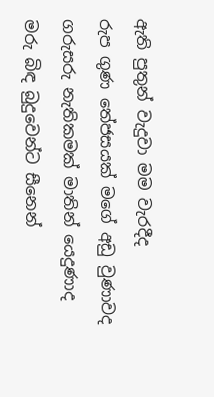ඇති පුතුන් වැදුවා මම වැරදීද
රුප ගුණ තේජසයක් මගේ අඩු වුණාවද
ගරුසරු නැතිකමක් මාතින් යෙදුණාද
මරු බිඳ බුදුවෙන්ට සීනෙන්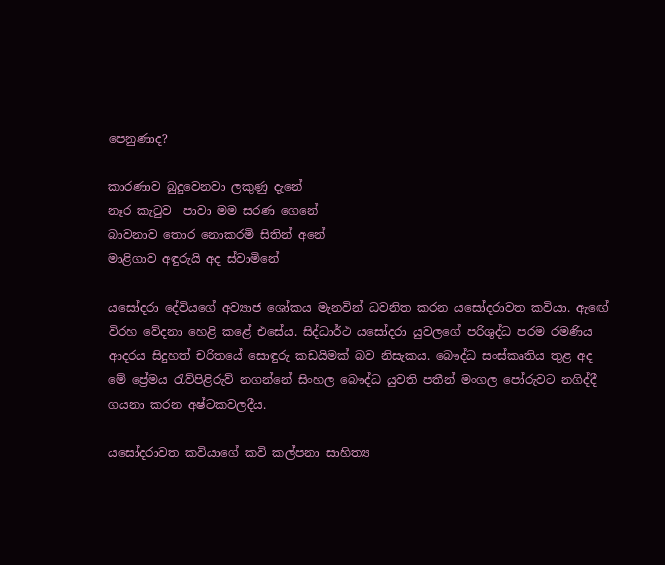පෙනුණාද?

කාරණාව බුදුවෙනවා ලකුණු දැනේ
නෑර කැටුව  පාවා මම සරණ ගෙනේ
බාවනාව තොර නොකරමි සිතින් අනේ
මාළිගාව අඳුරුයි අද ස්වාමිනේ

යසෝදරා දේවියගේ අව්‍යාජ ශෝකය මැනවින් ධවනිත කරන යසෝදරාවත කවියා. ඇඟේ විරහ වේදනා හෙළි කළේ එසේය. සිද්ධාර්ථ යසෝදරා යුවලගේ පරිශුද්ධ පරම රමණිය ආදරය සිදුහත් චරිතයේ සොඳුරු කඩයිමක් බව නිසැකය. බෞද්ධ සංස්කෘතිය තුළ අද මේ ප්‍රේමය රැව්පිළිරුව් නගන්නේ සිංහල බෞද්ධ යුවති පතීන් මංගල පෝරුවට නගිද්දී ගයනා කරන අෂ්ටකවලදීය.

යසෝදරාවත කවියාගේ කවි කල්පනා සාහිත්‍ය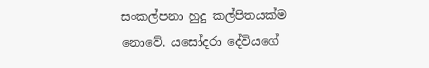සංකල්පනා හුදු කල්පිතයක්ම නොවේ. යසෝදරා දේවියගේ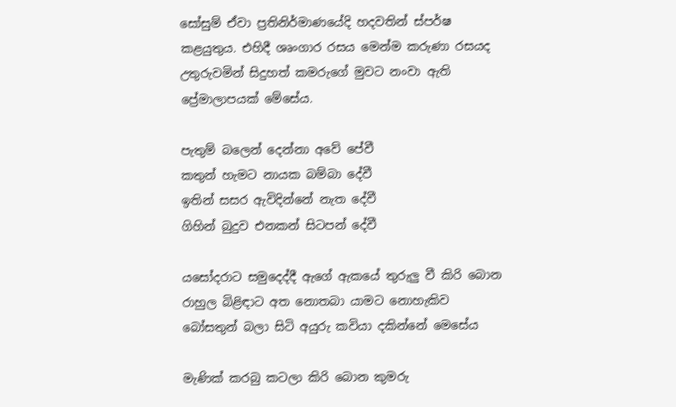සෝසුම් ඒවා ප්‍රතිනිර්මාණයේදි හදවතින් ස්පර්ෂ කළයුතුය. එහිදී ශෘංගාර රසය මෙන්ම කරුණා රසයද උතුරුවමින් සිදුහත් කමරුගේ මුවට නංවා ඇති ප්‍රේමාලාපයක් මේසේය.

පැතුම් බලෙන් දෙන්නා අවේ පේවී
කතුන් හැමට නායක බම්බා දේවී
ඉතින් සසර ඇවිදින්නේ නැත දේවී
ගිහින් බුදුව එනකන් සිටපන් දේවී

යසෝදරාට සමුදෙද්දී ඇගේ ඇකයේ තුරුලු වී කිරි බොන රාහුල බිළිඳාට අත නොතබා යාමට නොහැකිව බෝසතුන් බලා සිටි අයුරු කවියා දකින්නේ මෙසේය

මැණික් කරබු කටලා කිරි බොන කුමරු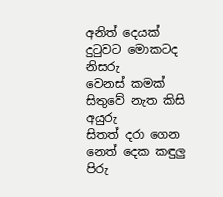අනිත් දෙයක් දුටුවට මොකටද නිසරු
වෙනස් කමක් සිතුවේ නැත කිසි අයුරු
සිතත් දරා ගෙන නෙත් දෙක කඳුලු පිරු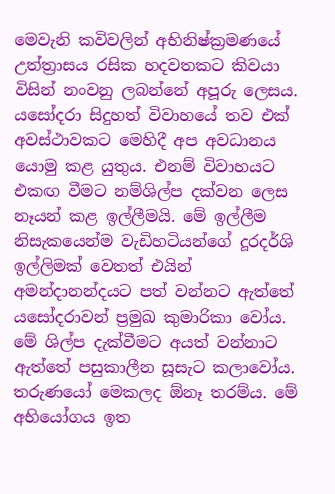මෙවැනි කවිවලින් අභිනිෂ්ක්‍රමණයේ උත්ත්‍රාසය රසික හදවතකට කිවයා විසින් නංවනු ලබන්නේ අපූරු ලෙසය.
යසෝදරා සිදුහත් විවාහයේ තව එක් අවස්ථාවකට මෙහිදී අප අවධානය යොමු කළ යුතුය. එනම් විවාහයට එකඟ වීමට නම්ශිල්ප දක්වන ලෙස නෑයන් කළ ඉල්ලීමයි. මේ ඉල්ලීම නිසැකයෙන්ම වැඩිහටියන්ගේ දූරදර්ශි ඉල්ලිමක් වෙතත් එයින් අමන්දානන්දයට පත් වන්නට ඇත්තේ යසෝදරාවන් ප්‍රමුඛ කුමාරිකා වෝය. මේ ශිල්ප දැක්වීමට අයත් වන්නාට ඇත්තේ පසුකාලීන සූසැට කලාවෝය. තරුණයෝ මෙකලද ඕනෑ තරම්ය. මේ අභියෝගය ඉත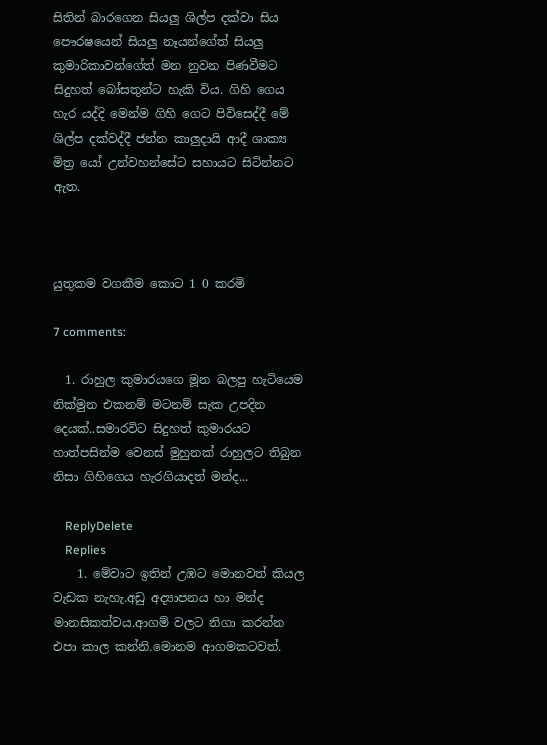සිතින් බාරගෙන සියලු ශිල්ප දක්වා සිය පෞරෂයෙන් සියලු නෑයන්ගේත් සියලු කුමාරිකාවන්ගේත් මන නුවන පිණවීමට සිදුහත් බෝසතුන්ට හැකි විය. ගිහි ගෙය හැර යද්දි මෙන්ම ගිහි ගෙට පිවිසෙද්දී මේ ශිල්ප දක්වද්දී ජන්න කාලුදායි ආදී ශාක්‍ය මිත්‍ර යෝ උන්වහන්සේට සහායට සිටින්නට ඇත.



යුතුකම වගකීම කොට 1 0 කරමි

7 comments:

  1. රාහුල කුමාරයගෙ මූන බලපු හැටියෙම නික්මුන එකනම් මටනම් සැක උපදින දෙයක්..සමාරවිට සිදුහත් කුමාරයට හාත්පසින්ම වෙනස් මුහුනක් රාහුලට තිබුන නිසා ගිහිගෙය හැරගියාදත් මන්ද...

    ReplyDelete
    Replies
    1. මේවාට ඉතින් උඹට මොනවත් කියල වැඩක නැහැ.අඩු අද්‍යාපනය හා මන්ද මානසිකත්වය.ආගම් වලට නිගා කරන්න එපා කාල කන්නි.මොනම ආගමකටවත්.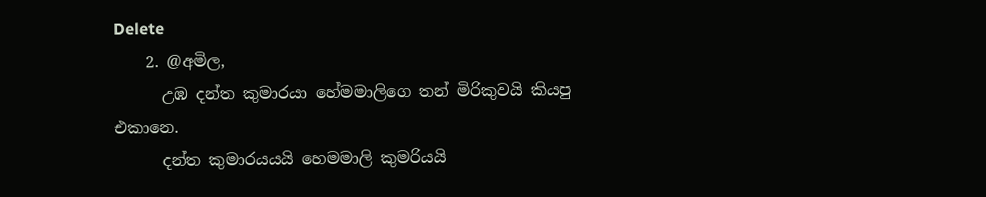Delete
    2. @අමිල,
      උඹ දන්ත කුමාරයා හේමමාලි‍ගෙ තන් මිරිකුවයි කියපු එකානෙ.
      දන්ත කුමාරයයයි හෙමමාලි කුමරියයි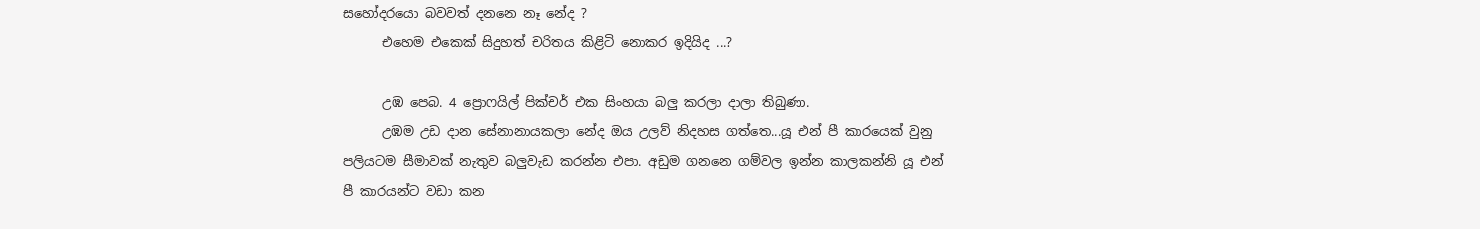සහෝදරයො බවවත් දනනෙ නෑ නේද ?
      එහෙම එකෙක් ‍සිදුහත් චරිතය කිළිටි නොකර ඉදියිද ...?

      උඹ පෙබ. 4 ප්‍රොෆයිල් පික්චර් එක සිංහයා බලු කරලා දාලා තිබුණා.
      උඹම උඩ දාන සේනානායකලා නේද ඔය උලව් නිදහස ගත්තෙ...යූ එන් පී කාරයෙක් වුනු පලියටම සීමාවක් නැතුව බලුවැඩ කරන්න එපා. අඩුම ගනනෙ ගම්වල ඉන්න කාලකන්නි යූ එන් පී කාරයන්ට වඩා කන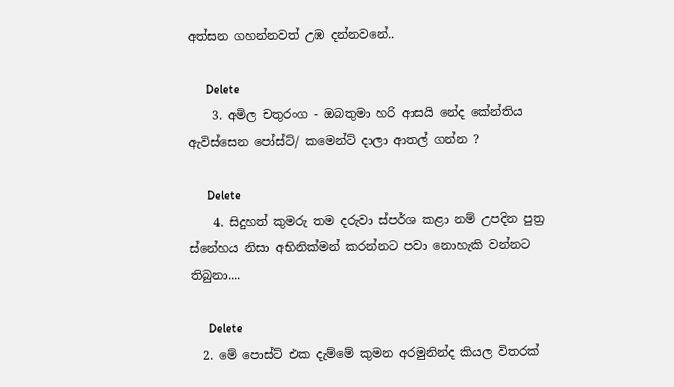අත්සන ගහන්නවත් උඹ දන්නවනේ..

      Delete
    3. අමිල චතුරංග - ඔබතුමා හරි ආසයි නේද කේන්තිය ඇවිස්සෙන පෝස්ට්/ කමෙන්ට් දාලා ආතල් ගන්න ?

      Delete
    4. සිදුහත් කුමරු තම දරුවා ස්පර්ශ කළා නම් උපදින පුත්‍ර ස්නේහය නිසා අභිනික්මන් කරන්නට පවා නොහැකි වන්නට තිබුනා....

      Delete
  2. මේ පොස්ට් එක දැම්මේ කුමන අරමුනින්ද කියල විතරක්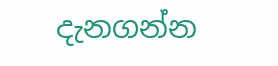දැනගන්න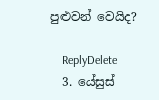පුළුවන් වෙයිද?

    ReplyDelete
  3. යේසුස්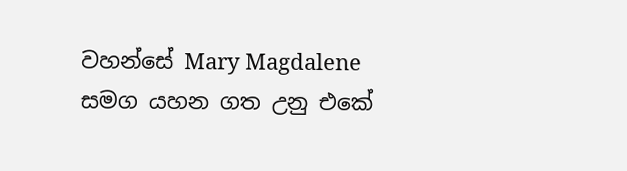වහන්සේ Mary Magdalene සමග යහන ගත උනු එකේ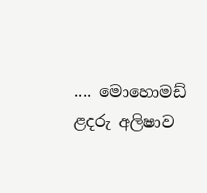.... මොහොමඩ් ළදරු අලිෂාව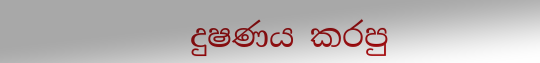දුෂණය කරපු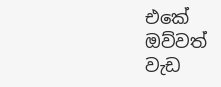එකේ ඔව්වත් වැඩ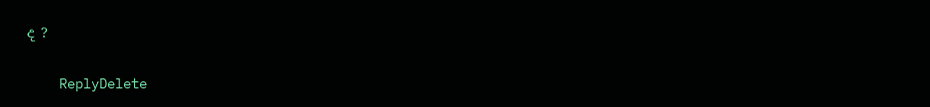ද ?

    ReplyDelete